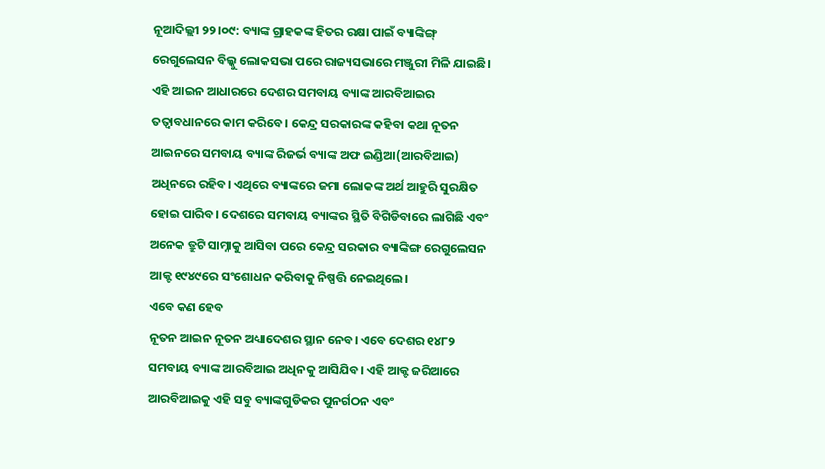ନୂଆଦିଲ୍ଲୀ ୨୨।୦୯: ବ୍ୟାଙ୍କ ଗ୍ରାହକଙ୍କ ହିତର ରକ୍ଷା ପାଇଁ ବ୍ୟାଙ୍କିଙ୍ଗ୍ ରେଗୁଲେସନ ବିଲ୍କୁ ଲୋକସଭା ପରେ ରାଜ୍ୟସଭାରେ ମଞ୍ଜୁରୀ ମିଳି ଯାଇଛି। ଏହି ଆଇନ ଆଧାରରେ ଦେଶର ସମବାୟ ବ୍ୟାଙ୍କ ଆରବିଆଇର ତତ୍ଵାବଧାନରେ କାମ କରିବେ। କେନ୍ଦ୍ର ସରକାରଙ୍କ କହିବା କଥା ନୂତନ ଆଇନରେ ସମବାୟ ବ୍ୟାଙ୍କ ରିଜର୍ଭ ବ୍ୟାଙ୍କ ଅଫ ଇଣ୍ଡିଆ(ଆରବିଆଇ) ଅଧିନରେ ରହିବ। ଏଥିରେ ବ୍ୟାଙ୍କରେ ଜମା ଲୋକଙ୍କ ଅର୍ଥ ଆହୁରି ସୁରକ୍ଷିତ ହୋଇ ପାରିବ। ଦେଶରେ ସମବାୟ ବ୍ୟାଙ୍କର ସ୍ଥିତି ବିଗିଡିବାରେ ଲାଗିଛି ଏବଂ ଅନେକ ତ୍ରୁଟି ସାମ୍ନାକୁ ଆସିବା ପରେ କେନ୍ଦ୍ର ସରକାର ବ୍ୟାଙ୍କିଙ୍ଗ ରେଗୁଲେସନ ଆକ୍ଟ ୧୯୪୯ରେ ସଂଶୋଧନ କରିବାକୁ ନିଷ୍ପତ୍ତି ନେଇଥିଲେ।
ଏବେ କଣ ହେବ
ନୂତନ ଆଇନ ନୂତନ ଅଧ୍ୟାଦେଶର ସ୍ଥାନ ନେବ। ଏବେ ଦେଶର ୧୪୮୨ ସମବାୟ ବ୍ୟାଙ୍କ ଆରବିଆଇ ଅଧିନକୁ ଆସିଯିବ। ଏହି ଆକ୍ଟ ଜରିଆରେ ଆରବିଆଇକୁ ଏହି ସବୁ ବ୍ୟାଙ୍କଗୁଡିକର ପୁନର୍ଗଠନ ଏବଂ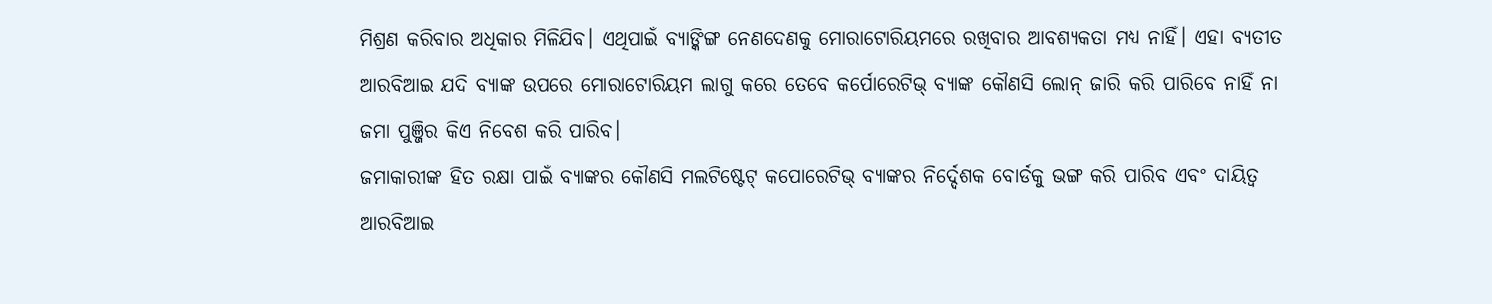ମିଶ୍ରଣ କରିବାର ଅଧିକାର ମିଳିଯିବ। ଏଥିପାଇଁ ବ୍ୟାଙ୍କିଙ୍ଗ ନେଣଦେଣକୁ ମୋରାଟୋରିୟମରେ ରଖିବାର ଆବଶ୍ୟକତା ମଧ୍ୟ ନାହିଁ। ଏହା ବ୍ୟତୀତ ଆରବିଆଇ ଯଦି ବ୍ୟାଙ୍କ ଉପରେ ମୋରାଟୋରିୟମ ଲାଗୁ କରେ ତେବେ କର୍ପୋରେଟିଭ୍ ବ୍ୟାଙ୍କ କୌଣସି ଲୋନ୍ ଜାରି କରି ପାରିବେ ନାହିଁ ନା ଜମା ପୁଞ୍ଜିର କିଏ ନିବେଶ କରି ପାରିବ।
ଜମାକାରୀଙ୍କ ହିତ ରକ୍ଷା ପାଇଁ ବ୍ୟାଙ୍କର କୌଣସି ମଲଟିଷ୍ଟେଟ୍ କପୋରେଟିଭ୍ ବ୍ୟାଙ୍କର ନିର୍ଦ୍ଦେଶକ ବୋର୍ଡକୁ ଭଙ୍ଗ କରି ପାରିବ ଏବଂ ଦାୟିତ୍ଵ ଆରବିଆଇ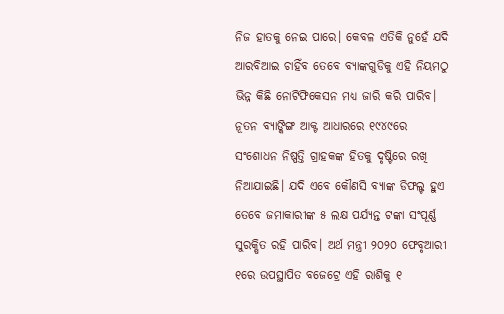ନିଜ ହାତକୁ ନେଇ ପାରେ। କେବଳ ଏତିକି ନୁହେଁ ଯଦି ଆରବିଆଇ ଚାହିଁବ ତେବେ ବ୍ୟାଙ୍କଗୁଡିକୁ ଏହି ନିୟମଠୁ ଭିନ୍ନ କିଛି ନୋଟିଫିକେସନ ମଧ୍ୟ ଜାରି କରି ପାରିବ।
ନୂତନ ବ୍ୟାଙ୍କିଙ୍ଗ ଆକ୍ଟ ଆଧାରରେ ୧୯୪୯ରେ ସଂଶୋଧନ ନିଷ୍ପତ୍ତି ଗ୍ରାହକଙ୍କ ହିତକୁ ଦୃଷ୍ଟିରେ ରଖି ନିଆଯାଇଛି। ଯଦି ଏବେ କୌଣସି ବ୍ୟାଙ୍କ ଡିଫଲ୍ଟ ହୁଏ ତେବେ ଜମାକାରୀଙ୍କ ୫ ଲକ୍ଷ ପର୍ଯ୍ୟନ୍ତ ଟଙ୍କା ସଂପୂର୍ଣ୍ଣ ସୁରକ୍ଷିତ ରହି ପାରିବ। ଅର୍ଥ ମନ୍ତ୍ରୀ ୨୦୨୦ ଫେବୃଆରୀ ୧ରେ ଉପସ୍ଥାପିତ ବଜେଟ୍ରେ ଏହି ରାଶିକୁ ୧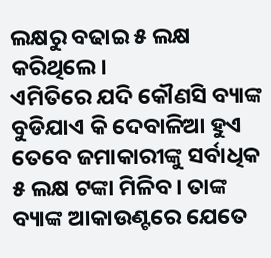ଲକ୍ଷରୁ ବଢାଇ ୫ ଲକ୍ଷ କରିଥିଲେ।
ଏମିତିରେ ଯଦି କୌଣସି ବ୍ୟାଙ୍କ ବୁଡିଯାଏ କି ଦେବାଳିଆ ହୁଏ ତେବେ ଜମାକାରୀଙ୍କୁ ସର୍ବାଧିକ ୫ ଲକ୍ଷ ଟଙ୍କା ମିଳିବ। ତାଙ୍କ ବ୍ୟାଙ୍କ ଆକାଉଣ୍ଟରେ ଯେତେ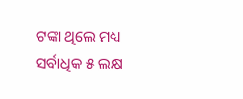ଟଙ୍କା ଥିଲେ ମଧ୍ୟ ସର୍ବାଧିକ ୫ ଲକ୍ଷ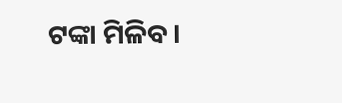ଟଙ୍କା ମିଳିବ।